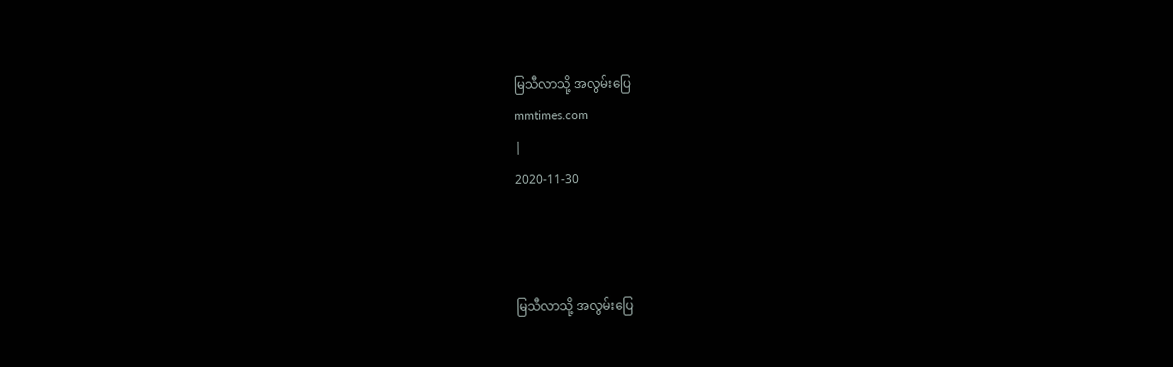မြသီလာသို့ အလွမ်းပြေ
mmtimes.com
|
2020-11-30



မြသီလာသို့ အလွမ်းပြေ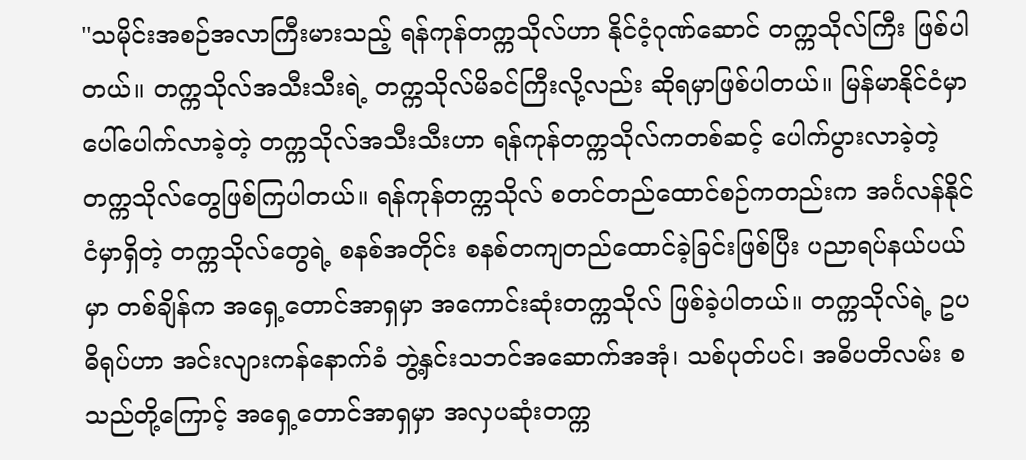''သမိုင်းအစဉ်အလာကြီးမားသည့် ရန်ကုန်တက္ကသိုလ်ဟာ နိုင်ငံ့ဂုဏ်ဆောင် တက္ကသိုလ်ကြီး ဖြစ်ပါတယ်။ တက္ကသိုလ်အသီးသီးရဲ့ တက္ကသိုလ်မိခင်ကြီးလို့လည်း ဆိုရမှာဖြစ်ပါတယ်။ မြန်မာနိုင်ငံမှာ ပေါ်ပေါက်လာခဲ့တဲ့ တက္ကသိုလ်အသီးသီးဟာ ရန်ကုန်တက္ကသိုလ်ကတစ်ဆင့် ပေါက်ပွားလာခဲ့တဲ့ တက္ကသိုလ်တွေဖြစ်ကြပါတယ်။ ရန်ကုန်တက္ကသိုလ် စတင်တည်ထောင်စဉ်ကတည်းက အင်္ဂလန်နိုင်ငံမှာရှိတဲ့ တက္ကသိုလ်တွေရဲ့ စနစ်အတိုင်း စနစ်တကျတည်ထောင်ခဲ့ခြင်းဖြစ်ပြီး ပညာရပ်နယ်ပယ်မှာ တစ်ချိန်က အရှေ့တောင်အာရှမှာ အကောင်းဆုံးတက္ကသိုလ် ဖြစ်ခဲ့ပါတယ်။ တက္ကသိုလ်ရဲ့ ဥပဓိရုပ်ဟာ အင်းလျားကန်နောက်ခံ ဘွဲ့နှင်းသဘင်အဆောက်အအုံ၊ သစ်ပုတ်ပင်၊ အဓိပတိလမ်း စသည်တို့ကြောင့် အရှေ့တောင်အာရှမှာ အလှပဆုံးတက္က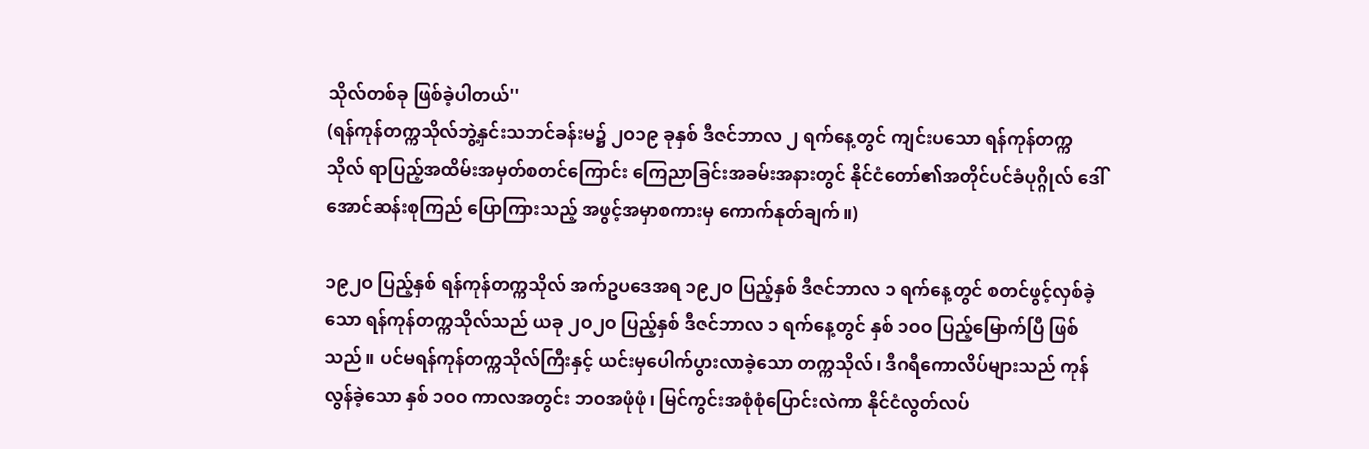သိုလ်တစ်ခု ဖြစ်ခဲ့ပါတယ်''
(ရန်ကုန်တက္ကသိုလ်ဘွဲ့နှင်းသဘင်ခန်းမ၌ ၂ဝ၁၉ ခုနှစ် ဒီဇင်ဘာလ ၂ ရက်နေ့တွင် ကျင်းပသော ရန်ကုန်တက္ကသိုလ် ရာပြည့်အထိမ်းအမှတ်စတင်ကြောင်း ကြေညာခြင်းအခမ်းအနားတွင် နိုင်ငံတော်၏အတိုင်ပင်ခံပုဂ္ဂိုလ် ဒေါ်အောင်ဆန်းစုကြည် ပြောကြားသည့် အဖွင့်အမှာစကားမှ ကောက်နုတ်ချက်။)

၁၉၂ဝ ပြည့်နှစ် ရန်ကုန်တက္ကသိုလ် အက်ဥပဒေအရ ၁၉၂ဝ ပြည့်နှစ် ဒီဇင်ဘာလ ၁ ရက်နေ့တွင် စတင်ဖွင့်လှစ်ခဲ့သော ရန်ကုန်တက္ကသိုလ်သည် ယခု ၂ဝ၂ဝ ပြည့်နှစ် ဒီဇင်ဘာလ ၁ ရက်နေ့တွင် နှစ် ၁ဝဝ ပြည့်မြောက်ပြီ ဖြစ်သည်။ ပင်မရန်ကုန်တက္ကသိုလ်ကြီးနှင့် ယင်းမှပေါက်ပွားလာခဲ့သော တက္ကသိုလ်၊ ဒီဂရီကောလိပ်များသည် ကုန်လွန်ခဲ့သော နှစ် ၁ဝဝ ကာလအတွင်း ဘဝအဖုံဖုံ၊ မြင်ကွင်းအစုံစုံပြောင်းလဲကာ နိုင်ငံလွတ်လပ်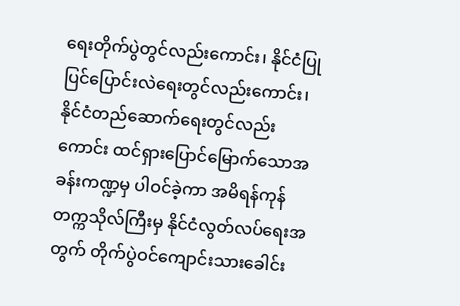ရေးတိုက်ပွဲတွင်လည်းကောင်း၊ နိုင်ငံပြုပြင်ပြောင်းလဲရေးတွင်လည်းကောင်း၊ နိုင်ငံတည်ဆောက်ရေးတွင်လည်းကောင်း ထင်ရှားပြောင်မြောက်သောအခန်းကဏ္ဍမှ ပါဝင်ခဲ့ကာ အမိရန်ကုန်တက္ကသိုလ်ကြီးမှ နိုင်ငံလွတ်လပ်ရေးအတွက် တိုက်ပွဲဝင်ကျောင်းသားခေါင်း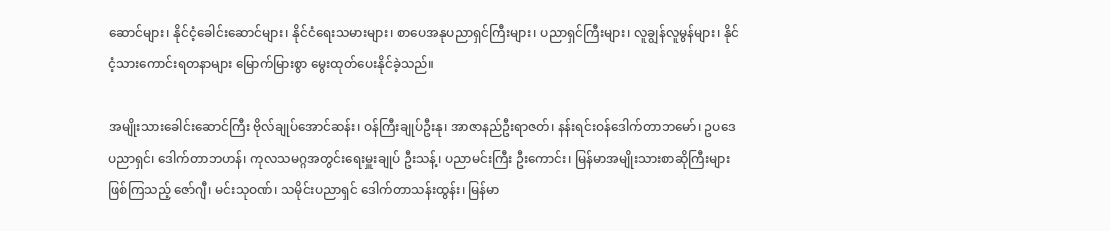ဆောင်များ၊ နိုင်ငံ့ခေါင်းဆောင်များ၊ နိုင်ငံရေးသမားများ၊ စာပေအနုပညာရှင်ကြီးများ၊ ပညာရှင်ကြီးများ၊ လူချွန်လူမွန်များ၊ နိုင်ငံ့သားကောင်းရတနာများ မြောက်မြားစွာ မွေးထုတ်ပေးနိုင်ခဲ့သည်။

အမျိုးသားခေါင်းဆောင်ကြီး ဗိုလ်ချုပ်အောင်ဆန်း၊ ဝန်ကြီးချုပ်ဦးနု၊ အာဇာနည်ဦးရာဇတ်၊ နန်းရင်းဝန်ဒေါက်တာဘမော်၊ ဥပဒေပညာရှင်၊ ဒေါက်တာဘဟန်၊ ကုလသမဂ္ဂအတွင်းရေးမှူးချုပ် ဦးသန့်၊ ပညာမင်းကြီး ဦးကောင်း၊ မြန်မာအမျိုးသားစာဆိုကြီးများဖြစ်ကြသည့် ဇော်ဂျီ၊ မင်းသုဝဏ်၊ သမိုင်းပညာရှင် ဒေါက်တာသန်းထွန်း၊ မြန်မာ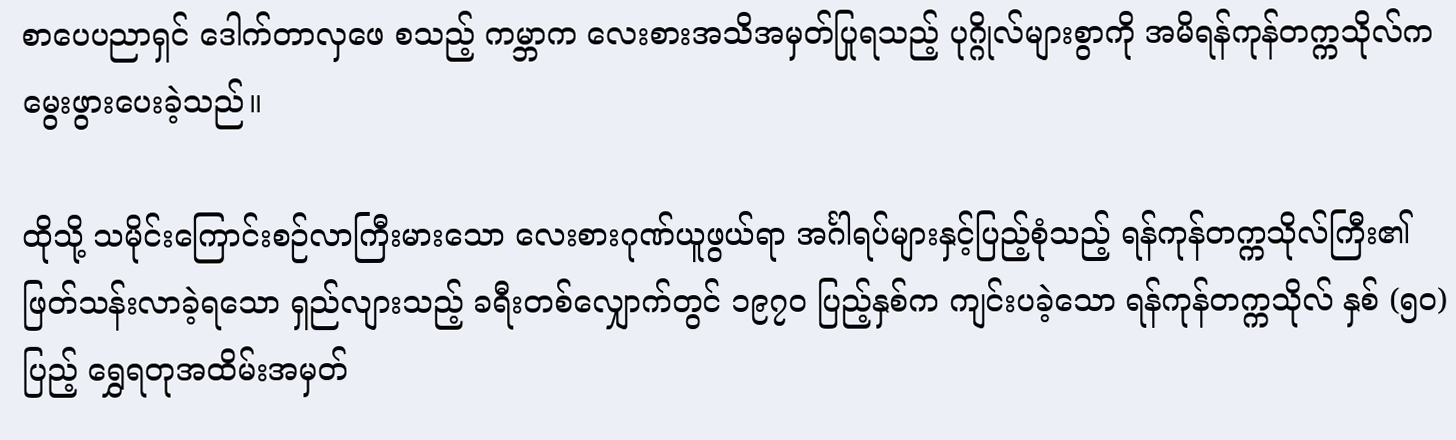စာပေပညာရှင် ဒေါက်တာလှဖေ စသည့် ကမ္ဘာက လေးစားအသိအမှတ်ပြုရသည့် ပုဂ္ဂိုလ်များစွာကို အမိရန်ကုန်တက္ကသိုလ်က မွေးဖွားပေးခဲ့သည်။

ထိုသို့ သမိုင်းကြောင်းစဉ်လာကြီးမားသော လေးစားဂုဏ်ယူဖွယ်ရာ အင်္ဂါရပ်များနှင့်ပြည့်စုံသည့် ရန်ကုန်တက္ကသိုလ်ကြီး၏ ဖြတ်သန်းလာခဲ့ရသော ရှည်လျားသည့် ခရီးတစ်လျှောက်တွင် ၁၉၇ဝ ပြည့်နှစ်က ကျင်းပခဲ့သော ရန်ကုန်တက္ကသိုလ် နှစ် (၅ဝ) ပြည့် ရွှေရတုအထိမ်းအမှတ်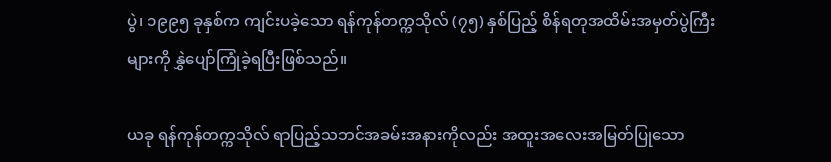ပွဲ၊ ၁၉၉၅ ခုနှစ်က ကျင်းပခဲ့သော ရန်ကုန်တက္ကသိုလ် (၇၅) နှစ်ပြည့် စိန်ရတုအထိမ်းအမှတ်ပွဲကြီးများကို နွှဲပျော်ကြုံခဲ့ရပြီးဖြစ်သည်။

ယခု ရန်ကုန်တက္ကသိုလ် ရာပြည့်သဘင်အခမ်းအနားကိုလည်း အထူးအလေးအမြတ်ပြုသော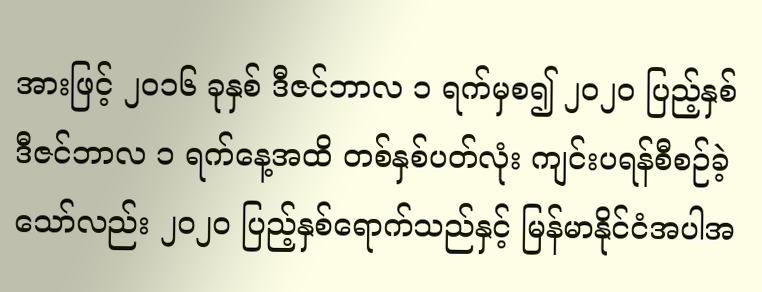အားဖြင့် ၂ဝ၁၆ ခုနှစ် ဒီဇင်ဘာလ ၁ ရက်မှစ၍ ၂ဝ၂ဝ ပြည့်နှစ် ဒီဇင်ဘာလ ၁ ရက်နေ့အထိ တစ်နှစ်ပတ်လုံး ကျင်းပရန်စီစဉ်ခဲ့သော်လည်း ၂ဝ၂ဝ ပြည့်နှစ်ရောက်သည်နှင့် မြန်မာနိုင်ငံအပါအ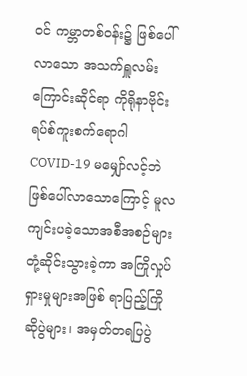ဝင် ကမ္ဘာတစ်ဝန်း၌ ဖြစ်ပေါ်လာသော အသက်ရှူလမ်းကြောင်းဆိုင်ရာ ကိုရိုနာဗိုင်းရပ်စ်ကူးစက်ရောဂါ COVID-19 မမျှော်လင့်ဘဲဖြစ်ပေါ်လာသောကြောင့် မူလကျင်းပခဲ့သောအစီအစဉ်များ တုံ့ဆိုင်းသွားခဲ့ကာ အကြိုလှုပ်ရှားမှုများအဖြစ် ရာပြည့်ကြိုဆိုပွဲများ၊ အမှတ်တရပြပွဲ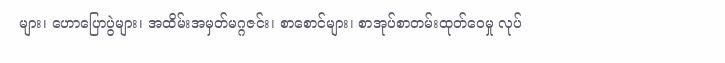များ၊ ဟောပြောပွဲများ၊ အထိမ်းအမှတ်မဂ္ဂဇင်း၊ စာစောင်များ၊ စာအုပ်စာတမ်းထုတ်ဝေမှု လုပ်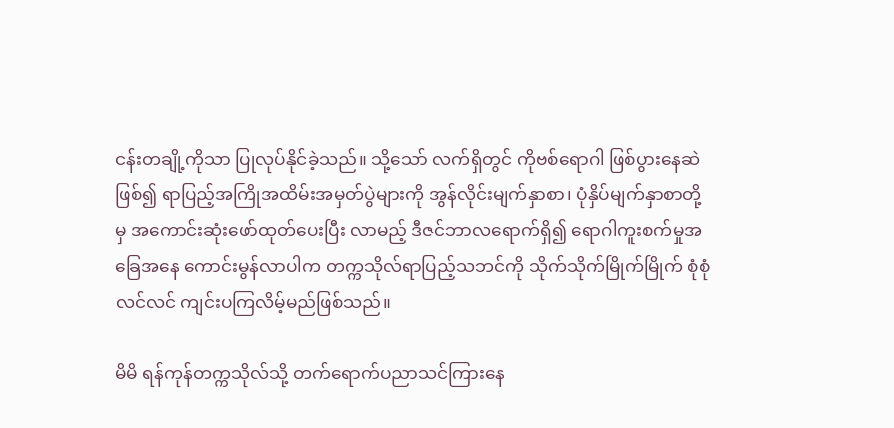ငန်းတချို့ကိုသာ ပြုလုပ်နိုင်ခဲ့သည်။ သို့သော် လက်ရှိတွင် ကိုဗစ်ရောဂါ ဖြစ်ပွားနေဆဲဖြစ်၍ ရာပြည့်အကြိုအထိမ်းအမှတ်ပွဲများကို အွန်လိုင်းမျက်နှာစာ၊ ပုံနှိပ်မျက်နှာစာတို့မှ အကောင်းဆုံးဖော်ထုတ်ပေးပြီး လာမည့် ဒီဇင်ဘာလရောက်ရှိ၍ ရောဂါကူးစက်မှုအခြေအနေ ကောင်းမွန်လာပါက တက္ကသိုလ်ရာပြည့်သဘင်ကို သိုက်သိုက်မြိုက်မြိုက် စုံစုံလင်လင် ကျင်းပကြလိမ့်မည်ဖြစ်သည်။

မိမိ ရန်ကုန်တက္ကသိုလ်သို့ တက်ရောက်ပညာသင်ကြားနေ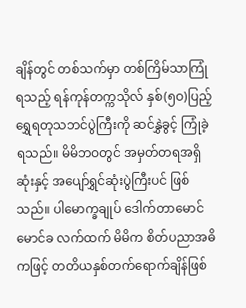ချိန်တွင် တစ်သက်မှာ တစ်ကြိမ်သာကြုံရသည့် ရန်ကုန်တက္ကသိုလ် နှစ်(၅ဝ)ပြည့် ရွှေရတုသဘင်ပွဲကြီးကို ဆင်နွှဲခွင့် ကြုံခဲ့ရသည်။ မိမိဘဝတွင် အမှတ်တရအရှိဆုံးနှင့် အပျော်ရွှင်ဆုံးပွဲကြီးပင် ဖြစ်သည်။ ပါမောက္ခချုပ် ဒေါက်တာမောင်မောင်ခ လက်ထက် မိမိက စိတ်ပညာအဓိကဖြင့် တတိယနှစ်တက်ရောက်ချိန်ဖြစ်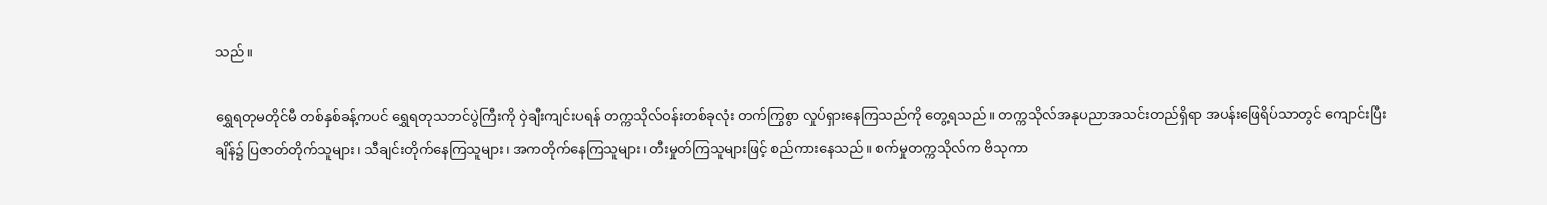သည်။

ရွှေရတုမတိုင်မီ တစ်နှစ်ခန့်ကပင် ရွှေရတုသဘင်ပွဲကြီးကို ဝှဲချီးကျင်းပရန် တက္ကသိုလ်ဝန်းတစ်ခုလုံး တက်ကြွစွာ လှုပ်ရှားနေကြသည်ကို တွေ့ရသည်။ တက္ကသိုလ်အနုပညာအသင်းတည်ရှိရာ အပန်းဖြေရိပ်သာတွင် ကျောင်းပြီးချိန်၌ ပြဇာတ်တိုက်သူများ၊ သီချင်းတိုက်နေကြသူများ၊ အကတိုက်နေကြသူများ၊ တီးမှုတ်ကြသူများဖြင့် စည်ကားနေသည်။ စက်မှုတက္ကသိုလ်က ဗိသုကာ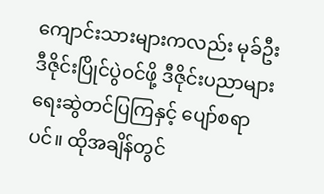ကျောင်းသားများကလည်း မုခ်ဦးဒီဇိုင်းပြိုင်ပွဲဝင်ဖို့ ဒီဇိုင်းပညာများ ရေးဆွဲတင်ပြကြနှင့် ပျော်စရာပင်။ ထိုအချိန်တွင်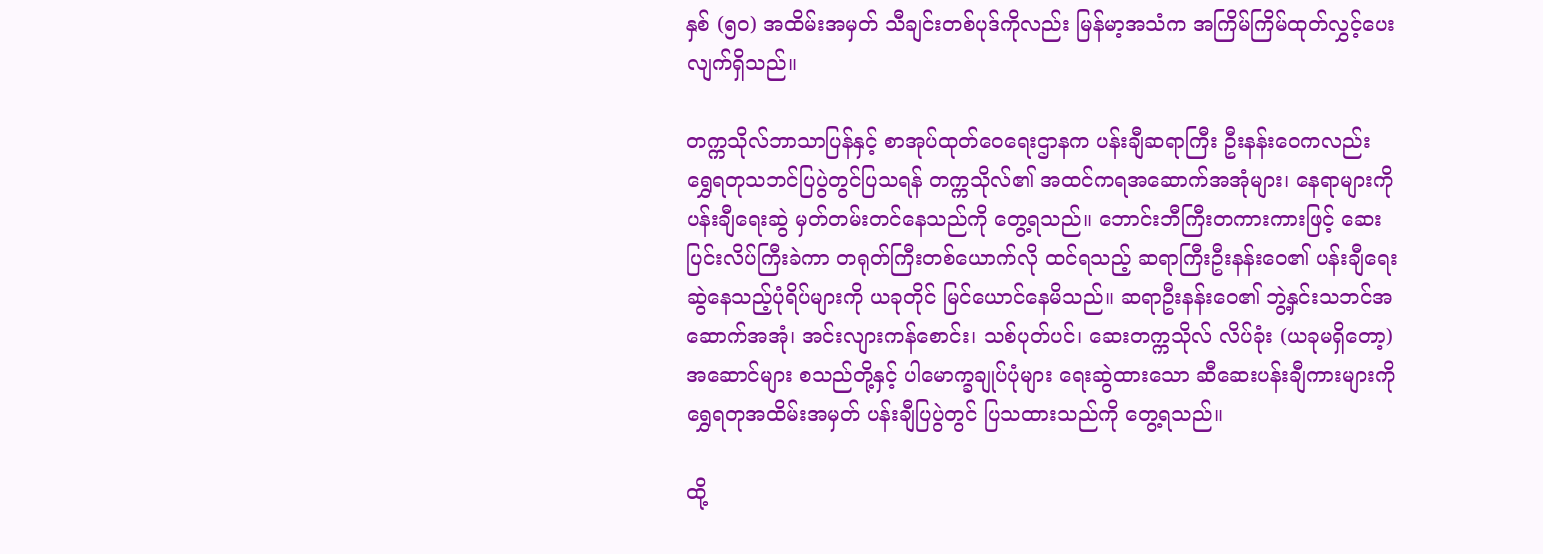နှစ် (၅ဝ) အထိမ်းအမှတ် သီချင်းတစ်ပုဒ်ကိုလည်း မြန်မာ့အသံက အကြိမ်ကြိမ်ထုတ်လွှင့်ပေးလျက်ရှိသည်။

တက္ကသိုလ်ဘာသာပြန်နှင့် စာအုပ်ထုတ်ဝေရေးဌာနက ပန်းချီဆရာကြီး ဦးနန်းဝေကလည်း ရွှေရတုသဘင်ပြပွဲတွင်ပြသရန် တက္ကသိုလ်၏ အထင်ကရအဆောက်အအုံများ၊ နေရာများကို ပန်းချီရေးဆွဲ မှတ်တမ်းတင်နေသည်ကို တွေ့ရသည်။ ဘောင်းဘီကြီးတကားကားဖြင့် ဆေးပြင်းလိပ်ကြီးခဲကာ တရုတ်ကြီးတစ်ယောက်လို ထင်ရသည့် ဆရာကြီးဦးနန်းဝေ၏ ပန်းချီရေးဆွဲနေသည့်ပုံရိပ်များကို ယခုတိုင် မြင်ယောင်နေမိသည်။ ဆရာဦးနန်းဝေ၏ ဘွဲ့နှင်းသဘင်အဆောက်အအုံ၊ အင်းလျားကန်စောင်း၊ သစ်ပုတ်ပင်၊ ဆေးတက္ကသိုလ် လိပ်ခုံး (ယခုမရှိတော့) အဆောင်များ စသည်တို့နှင့် ပါမောက္ခချုပ်ပုံများ ရေးဆွဲထားသော ဆီဆေးပန်းချီကားများကို ရွှေရတုအထိမ်းအမှတ် ပန်းချီပြပွဲတွင် ပြသထားသည်ကို တွေ့ရသည်။

ထို့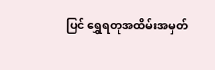ပြင် ရွှေရတုအထိမ်းအမှတ်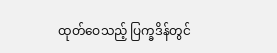ထုတ်ဝေသည့် ပြက္ခဒိန်တွင်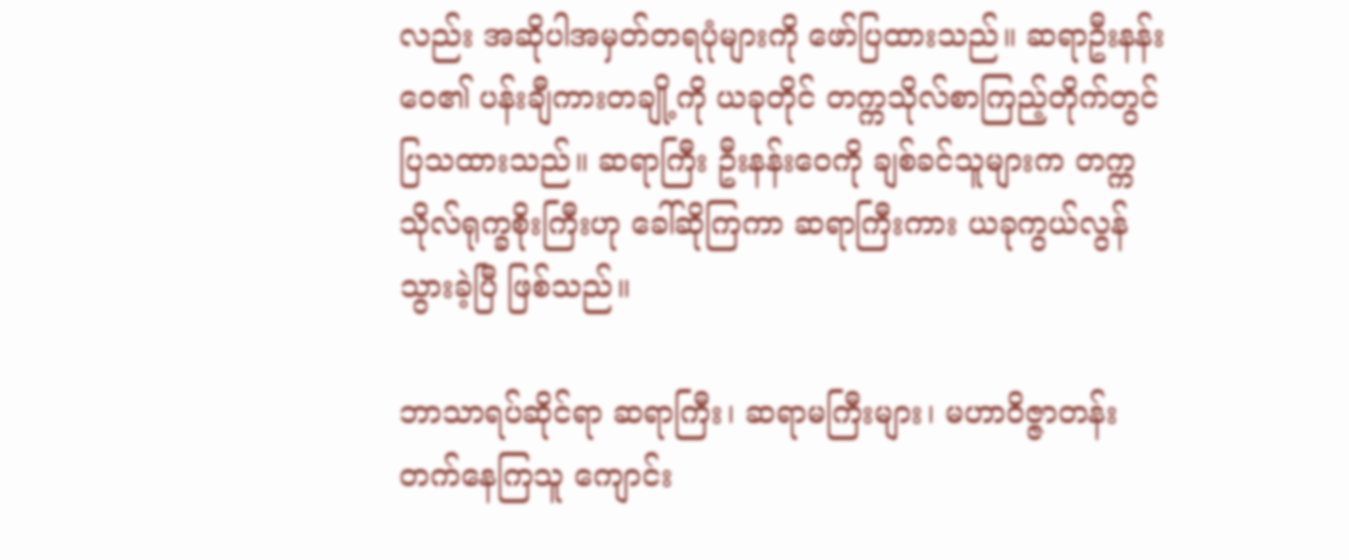လည်း အဆိုပါအမှတ်တရပုံများကို ဖော်ပြထားသည်။ ဆရာဦးနန်းဝေ၏ ပန်းချီကားတချို့ကို ယခုတိုင် တက္ကသိုလ်စာကြည့်တိုက်တွင် ပြသထားသည်။ ဆရာကြီး ဦးနန်းဝေကို ချစ်ခင်သူများက တက္ကသိုလ်ရုက္ခစိုးကြီးဟု ခေါ်ဆိုကြကာ ဆရာကြီးကား ယခုကွယ်လွန်သွားခဲ့ပြီ ဖြစ်သည်။

ဘာသာရပ်ဆိုင်ရာ ဆရာကြီး၊ ဆရာမကြီးများ၊ မဟာဝိဇ္ဇာတန်း တက်နေကြသူ ကျောင်း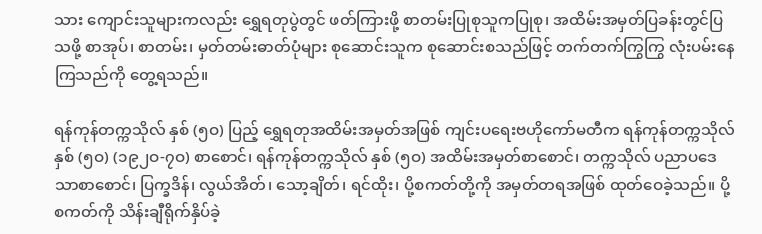သား ကျောင်းသူများကလည်း ရွှေရတုပွဲတွင် ဖတ်ကြားဖို့ စာတမ်းပြုစုသူကပြုစု၊ အထိမ်းအမှတ်ပြခန်းတွင်ပြသဖို့ စာအုပ်၊ စာတမ်း၊ မှတ်တမ်းဓာတ်ပုံများ စုဆောင်းသူက စုဆောင်းစသည်ဖြင့် တက်တက်ကြွကြွ လုံးပမ်းနေကြသည်ကို တွေ့ရသည်။

ရန်ကုန်တက္ကသိုလ် နှစ် (၅ဝ) ပြည့် ရွှေရတုအထိမ်းအမှတ်အဖြစ် ကျင်းပရေးဗဟိုကော်မတီက ရန်ကုန်တက္ကသိုလ် နှစ် (၅ဝ) (၁၉၂ဝ-၇ဝ) စာစောင်၊ ရန်ကုန်တက္ကသိုလ် နှစ် (၅ဝ) အထိမ်းအမှတ်စာစောင်၊ တက္ကသိုလ် ပညာပဒေသာစာစောင်၊ ပြက္ခဒိန်၊ လွယ်အိတ်၊ သော့ချိတ်၊ ရင်ထိုး၊ ပို့စကတ်တို့ကို အမှတ်တရအဖြစ် ထုတ်ဝေခဲ့သည်။ ပို့စကတ်ကို သိန်းချီရိုက်နှိပ်ခဲ့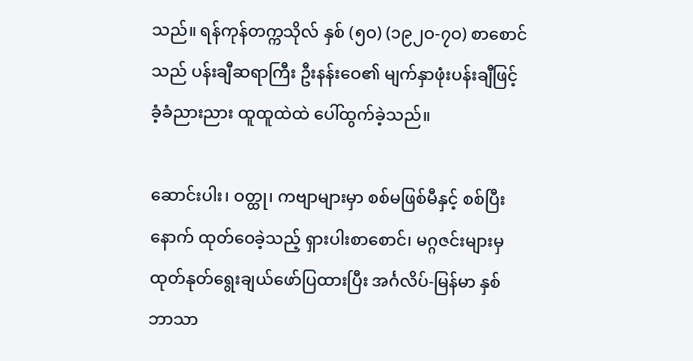သည်။ ရန်ကုန်တက္ကသိုလ် နှစ် (၅ဝ) (၁၉၂ဝ-၇ဝ) စာစောင်သည် ပန်းချီဆရာကြီး ဦးနန်းဝေ၏ မျက်နှာဖုံးပန်းချီဖြင့် ခံ့ခံညားညား ထူထူထဲထဲ ပေါ်ထွက်ခဲ့သည်။

ဆောင်းပါး၊ ဝတ္ထု၊ ကဗျာများမှာ စစ်မဖြစ်မီနှင့် စစ်ပြီးနောက် ထုတ်ဝေခဲ့သည့် ရှားပါးစာစောင်၊ မဂ္ဂဇင်းများမှ ထုတ်နုတ်ရွေးချယ်ဖော်ပြထားပြီး အင်္ဂလိပ်-မြန်မာ နှစ်ဘာသာ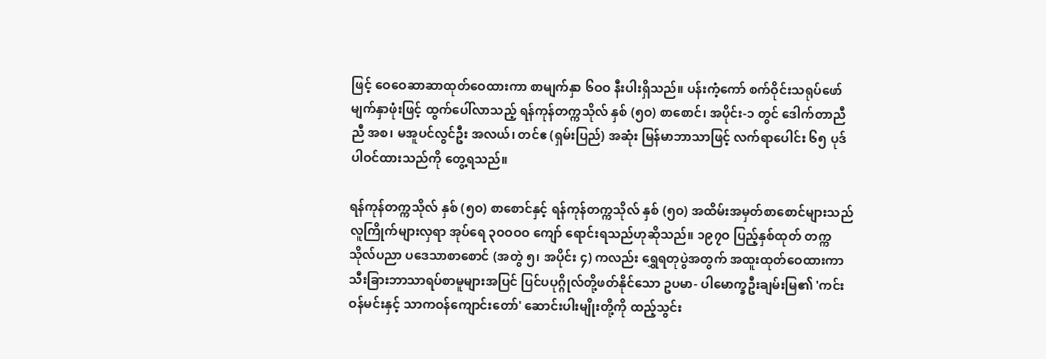ဖြင့် ဝေဝေဆာဆာထုတ်ဝေထားကာ စာမျက်နှာ ၆ဝဝ နီးပါးရှိသည်။ ပန်းကံ့ကော် စက်ဝိုင်းသရုပ်ဖော်မျက်နှာဖုံးဖြင့် ထွက်ပေါ်လာသည့် ရန်ကုန်တက္ကသိုလ် နှစ် (၅ဝ) စာစောင်၊ အပိုင်း-၁ တွင် ဒေါက်တာညီညီ အစ၊ မအူပင်လွင်ဦး အလယ်၊ တင်ဧ (ရှမ်းပြည်) အဆုံး မြန်မာဘာသာဖြင့် လက်ရာပေါင်း ၆၅ ပုဒ် ပါဝင်ထားသည်ကို တွေ့ရသည်။

ရန်ကုန်တက္ကသိုလ် နှစ် (၅ဝ) စာစောင်နှင့် ရန်ကုန်တက္ကသိုလ် နှစ် (၅ဝ) အထိမ်းအမှတ်စာစောင်များသည် လူကြိုက်များလှရာ အုပ်ရေ ၃ဝဝဝဝ ကျော် ရောင်းရသည်ဟုဆိုသည်။ ၁၉၇ဝ ပြည့်နှစ်ထုတ် တက္ကသိုလ်ပညာ ပဒေသာစာစောင် (အတွဲ ၅၊ အပိုင်း ၄) ကလည်း ရွှေရတုပွဲအတွက် အထူးထုတ်ဝေထားကာ သီးခြားဘာသာရပ်စာမူများအပြင် ပြင်ပပုဂ္ဂိုလ်တို့ဖတ်နိုင်သော ဥပမာ- ပါမောက္ခဦးချမ်းမြ၏ 'ကင်းဝန်မင်းနှင့် သာကဝန်ကျောင်းတော်' ဆောင်းပါးမျိုးတို့ကို ထည့်သွင်း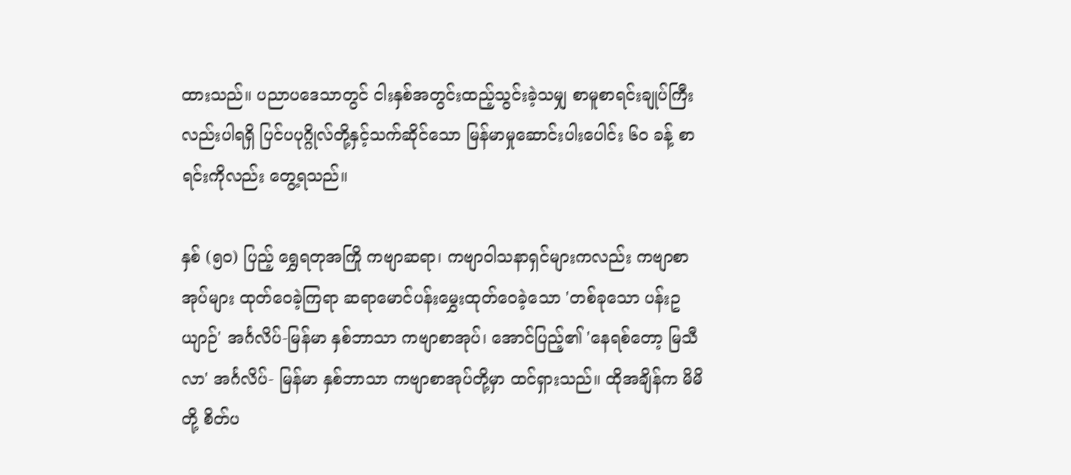ထားသည်။ ပညာပဒေသာတွင် ငါးနှစ်အတွင်းထည့်သွင်းခဲ့သမျှ စာမူစာရင်းချုပ်ကြီးလည်းပါရရှိ ပြင်ပပုဂ္ဂိုလ်တို့နှင့်သက်ဆိုင်သော မြန်မာမှုဆောင်းပါးပေါင်း ၆ဝ ခန့် စာရင်းကိုလည်း တွေ့ရသည်။

နှစ် (၅ဝ) ပြည့် ရွှေရတုအကြို ကဗျာဆရာ၊ ကဗျာဝါသနာရှင်များကလည်း ကဗျာစာအုပ်များ ထုတ်ဝေခဲ့ကြရာ ဆရာမောင်ပန်းမွှေးထုတ်ဝေခဲ့သော 'တစ်ခုသော ပန်းဥယျာဉ်' အင်္ဂလိပ်-မြန်မာ နှစ်ဘာသာ ကဗျာစာအုပ်၊ အောင်ပြည့်၏ 'နေရစ်တော့ မြသီလာ' အင်္ဂလိပ်- မြန်မာ နှစ်ဘာသာ ကဗျာစာအုပ်တို့မှာ ထင်ရှားသည်။ ထိုအချိန်က မိမိတို့ စိတ်ပ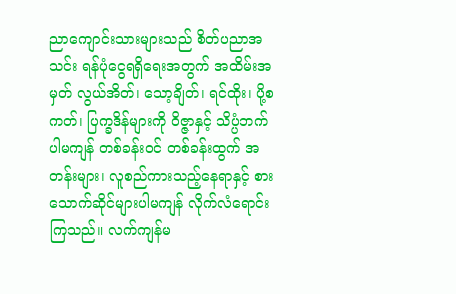ညာကျောင်းသားများသည် စိတ်ပညာအသင်း ရန်ပုံငွေရရှိရေးအတွက် အထိမ်းအမှတ် လွယ်အိတ်၊ သော့ချိတ်၊ ရင်ထိုး၊ ပို့စကတ်၊ ပြက္ခဒိန်များကို ဝိဇ္ဇာနှင့် သိပ္ပံဘက်ပါမကျန် တစ်ခန်းဝင် တစ်ခန်းထွက် အတန်းများ၊ လူစည်ကားသည့်နေရာနှင့် စားသောက်ဆိုင်များပါမကျန် လိုက်လံရောင်းကြသည်။ လက်ကျန်မ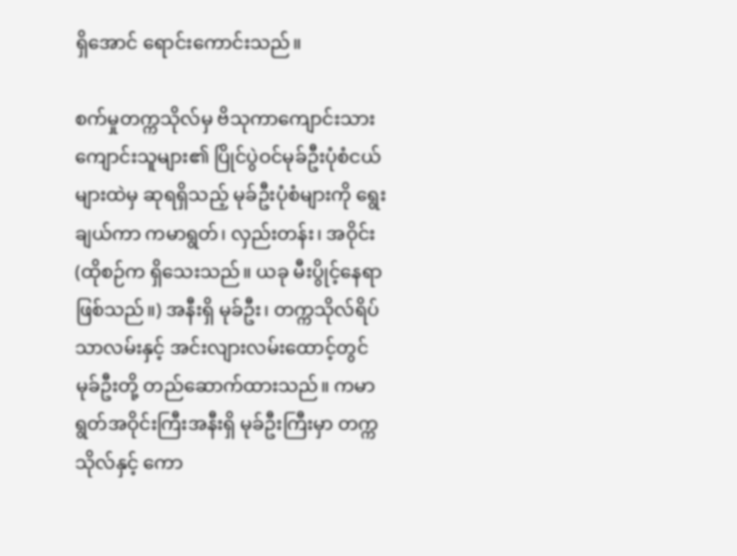ရှိအောင် ရောင်းကောင်းသည်။

စက်မှုတက္ကသိုလ်မှ ဗိသုကာကျောင်းသား ကျောင်းသူများ၏ ပြိုင်ပွဲဝင်မုခ်ဦးပုံစံငယ်များထဲမှ ဆုရရှိသည့် မုခ်ဦးပုံစံများကို ရွေးချယ်ကာ ကမာရွတ်၊ လှည်းတန်း၊ အဝိုင်း(ထိုစဉ်က ရှိသေးသည်။ ယခု မီးပွိုင့်နေရာဖြစ်သည်။) အနီးရှိ မုခ်ဦး၊ တက္ကသိုလ်ရိပ်သာလမ်းနှင့် အင်းလျားလမ်းထောင့်တွင် မုခ်ဦးတို့ တည်ဆောက်ထားသည်။ ကမာရွတ်အဝိုင်းကြီးအနီးရှိ မုခ်ဦးကြီးမှာ တက္ကသိုလ်နှင့် ကော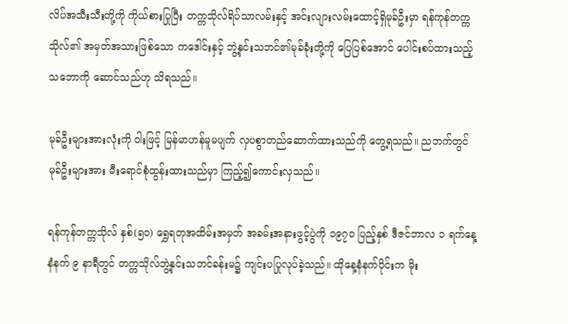လိပ်အသီးသီးတို့ကို ကိုယ်စားပြုပြီး တက္ကသိုလ်ရိပ်သာလမ်းနှင့် အင်းလျားလမ်းထောင့်ရှိမုခ်ဦးမှာ ရန်ကုန်တက္ကသိုလ်၏ အမှတ်အသားဖြစ်သော ကဒေါင်းနှင့် ဘွဲ့နှင်းသဘင်၏မုခ်ခုံးတို့ကို ပြေပြစ်အောင် ပေါင်းစပ်ထားသည့်သဘောကို ဆောင်သည်ဟု သိရသည်။

မုခ်ဦးများအားလုံးကို ဝါးဖြင့် မြန်မာဟန်မူမပျက် လှပစွာတည်ဆောက်ထားသည်ကို တွေ့ရသည်။ ညဘက်တွင် မုခ်ဦးများအား မီးရောင်စုံထွန်းထားသည်မှာ ကြည့်၍ကောင်းလှသည်။

ရန်ကုန်တက္ကသိုလ် နှစ်(၅ဝ) ရွှေရတုအထိမ်းအမှတ် အခမ်းအနားဖွင့်ပွဲကို ၁၉၇ဝ ပြည့်နှစ် ဒီဇင်ဘာလ ၁ ရက်နေ့ နံနက် ၉ နာရီတွင် တက္ကသိုလ်ဘွဲ့နှင်းသဘင်ခန်းမ၌ ကျင်းပပြုလုပ်ခဲ့သည်။ ထိုနေ့နံနက်ပိုင်းက မိုး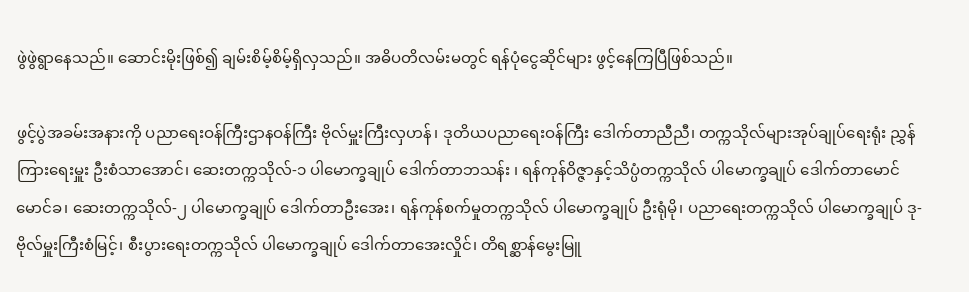ဖွဲဖွဲရွာနေသည်။ ဆောင်းမိုးဖြစ်၍ ချမ်းစိမ့်စိမ့်ရှိလှသည်။ အဓိပတိလမ်းမတွင် ရန်ပုံငွေဆိုင်များ ဖွင့်နေကြပြီဖြစ်သည်။

ဖွင့်ပွဲအခမ်းအနားကို ပညာရေးဝန်ကြီးဌာနဝန်ကြီး ဗိုလ်မှူးကြီးလှဟန်၊ ဒုတိယပညာရေးဝန်ကြီး ဒေါက်တာညီညီ၊ တက္ကသိုလ်များအုပ်ချုပ်ရေးရုံး ညွှန်ကြားရေးမှူး ဦးစံသာအောင်၊ ဆေးတက္ကသိုလ်-၁ ပါမောက္ခချုပ် ဒေါက်တာဘသန်း ၊ ရန်ကုန်ဝိဇ္ဇာနှင့်သိပ္ပံတက္ကသိုလ် ပါမောက္ခချုပ် ဒေါက်တာမောင်မောင်ခ၊ ဆေးတက္ကသိုလ်-၂ ပါမောက္ခချုပ် ဒေါက်တာဦးအေး၊ ရန်ကုန်စက်မှုတက္ကသိုလ် ပါမောက္ခချုပ် ဦးရုံမို၊ ပညာရေးတက္ကသိုလ် ပါမောက္ခချုပ် ဒု-ဗိုလ်မှူးကြီးစံမြင့်၊ စီးပွားရေးတက္ကသိုလ် ပါမောက္ခချုပ် ဒေါက်တာအေးလှိုင်၊ တိရစ္ဆာန်မွေးမြူ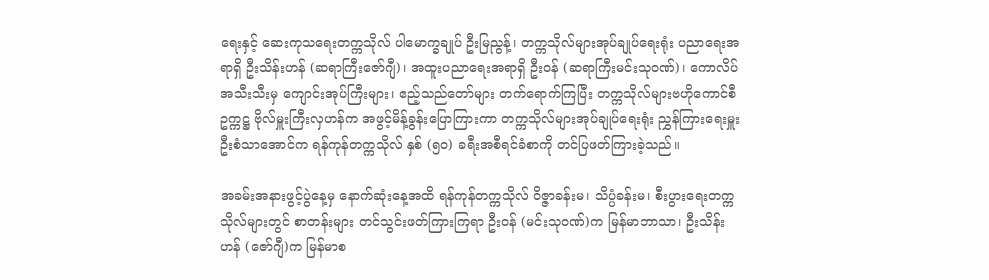ရေးနှင့် ဆေးကုသရေးတက္ကသိုလ် ပါမောက္ခချုပ် ဦးမြညွန့်၊ တက္ကသိုလ်များအုပ်ချုပ်ရေးရုံး ပညာရေးအရာရှိ ဦးသိန်းဟန် (ဆရာကြီးဇော်ဂျီ)၊ အထူးပညာရေးအရာရှိ ဦးဝန် (ဆရာကြီးမင်းသုဝဏ်)၊ ကောလိပ်အသီးသီးမှ ကျောင်းအုပ်ကြီးများ၊ ဧည့်သည်တော်များ တက်ရောက်ကြပြီး တက္ကသိုလ်များဗဟိုကောင်စီဥက္ကဋ္ဌ ဗိုလ်မှူးကြီးလှဟန်က အဖွင့်မိန့်ခွန်းပြောကြားကာ တက္ကသိုလ်များအုပ်ချုပ်ရေးရုံး ညွှန်ကြားရေးမှူး ဦးစံသာအောင်က ရန်ကုန်တက္ကသိုလ် နှစ် (၅ဝ) ခရီးအစီရင်ခံစာကို တင်ပြဖတ်ကြားခဲ့သည်။

အခမ်းအနားဖွင့်ပွဲနေ့မှ နောက်ဆုံးနေ့အထိ ရန်ကုန်တက္ကသိုလ် ဝိဇ္ဇာခန်းမ၊ သိပ္ပံခန်းမ၊ စီးပွားရေးတက္ကသိုလ်များတွင် စာတန်းများ တင်သွင်းဖတ်ကြားကြရာ ဦးဝန် (မင်းသုဝဏ်)က မြန်မာဘာသာ၊ ဦးသိန်းဟန် (ဇော်ဂျီ)က မြန်မာစ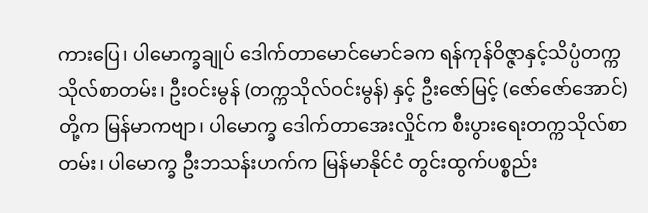ကားပြေ၊ ပါမောက္ခချုပ် ဒေါက်တာမောင်မောင်ခက ရန်ကုန်ဝိဇ္ဇာနှင့်သိပ္ပံတက္ကသိုလ်စာတမ်း၊ ဦးဝင်းမွန် (တက္ကသိုလ်ဝင်းမွန်) နှင့် ဦးဇော်မြင့် (ဇော်ဇော်အောင်)တို့က မြန်မာကဗျာ၊ ပါမောက္ခ ဒေါက်တာအေးလှိုင်က စီးပွားရေးတက္ကသိုလ်စာတမ်း၊ ပါမောက္ခ ဦးဘသန်းဟက်က မြန်မာနိုင်ငံ တွင်းထွက်ပစ္စည်း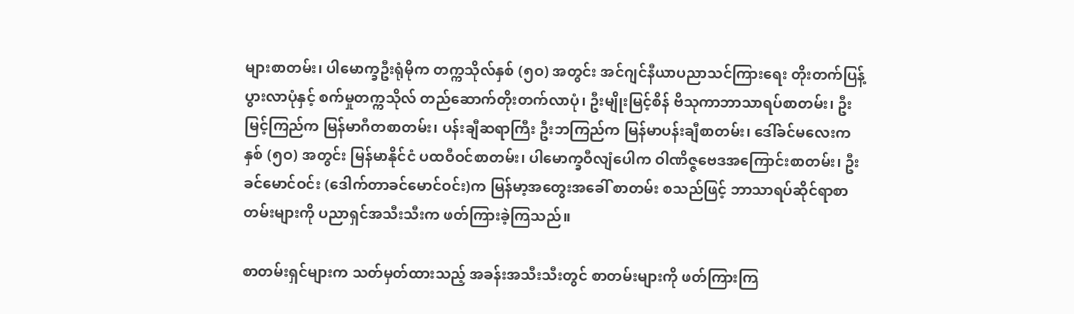များစာတမ်း၊ ပါမောက္ခဦးရုံမိုက တက္ကသိုလ်နှစ် (၅ဝ) အတွင်း အင်ဂျင်နီယာပညာသင်ကြားရေး တိုးတက်ပြန့်ပွားလာပုံနှင့် စက်မှုတက္ကသိုလ် တည်ဆောက်တိုးတက်လာပုံ၊ ဦးမျိုးမြင့်စိန် ဗိသုကာဘာသာရပ်စာတမ်း၊ ဦးမြင့်ကြည်က မြန်မာဂီတစာတမ်း၊ ပန်းချီဆရာကြီး ဦးဘကြည်က မြန်မာပန်းချီစာတမ်း၊ ဒေါ်ခင်မလေးက နှစ် (၅ဝ) အတွင်း မြန်မာနိုင်ငံ ပထဝီဝင်စာတမ်း၊ ပါမောက္ခဝီလျံပေါက ဝါဏိဇ္ဇဗေဒအကြောင်းစာတမ်း၊ ဦးခင်မောင်ဝင်း (ဒေါက်တာခင်မောင်ဝင်း)က မြန်မာ့အတွေးအခေါ် စာတမ်း စသည်ဖြင့် ဘာသာရပ်ဆိုင်ရာစာတမ်းများကို ပညာရှင်အသီးသီးက ဖတ်ကြားခဲ့ကြသည်။

စာတမ်းရှင်များက သတ်မှတ်ထားသည့် အခန်းအသီးသီးတွင် စာတမ်းများကို ဖတ်ကြားကြ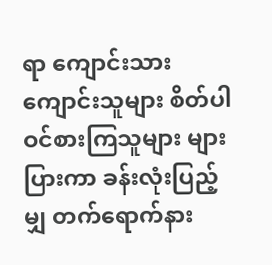ရာ ကျောင်းသား ကျောင်းသူများ စိတ်ပါဝင်စားကြသူများ များပြားကာ ခန်းလုံးပြည့်မျှ တက်ရောက်နား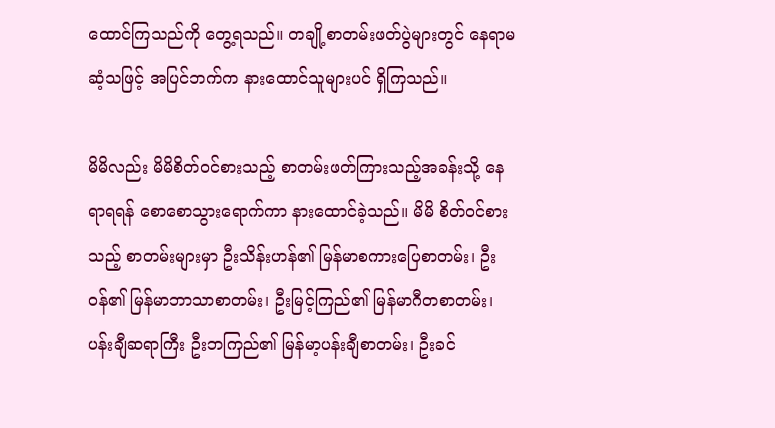ထောင်ကြသည်ကို တွေ့ရသည်။ တချို့စာတမ်းဖတ်ပွဲများတွင် နေရာမဆံ့သဖြင့် အပြင်ဘက်က နားထောင်သူများပင် ရှိကြသည်။

မိမိလည်း မိမိစိတ်ဝင်စားသည့် စာတမ်းဖတ်ကြားသည့်အခန်းသို့ နေရာရရန် စောစောသွားရောက်ကာ နားထောင်ခဲ့သည်။ မိမိ စိတ်ဝင်စားသည့် စာတမ်းများမှာ ဦးသိန်းဟန်၏ မြန်မာစကားပြေစာတမ်း၊ ဦးဝန်၏ မြန်မာဘာသာစာတမ်း၊ ဦးမြင့်ကြည်၏ မြန်မာဂီတစာတမ်း၊ ပန်းချီဆရာကြီး ဦးဘကြည်၏ မြန်မာ့ပန်းချီစာတမ်း၊ ဦးခင်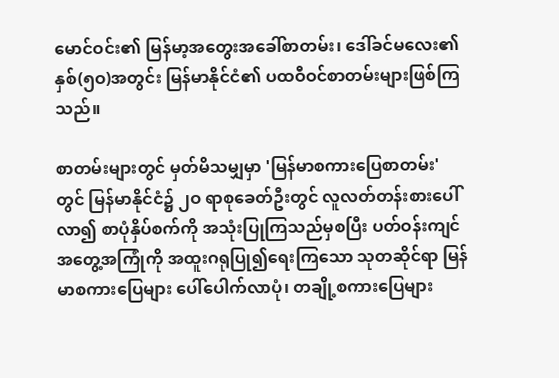မောင်ဝင်း၏ မြန်မာ့အတွေးအခေါ်စာတမ်း၊ ဒေါ်ခင်မလေး၏ နှစ်(၅ဝ)အတွင်း မြန်မာနိုင်ငံ၏ ပထဝီဝင်စာတမ်းများဖြစ်ကြသည်။

စာတမ်းများတွင် မှတ်မိသမျှမှာ 'မြန်မာစကားပြေစာတမ်း' တွင် မြန်မာနိုင်ငံ၌ ၂ဝ ရာစုခေတ်ဦးတွင် လူလတ်တန်းစားပေါ်လာ၍ စာပုံနှိပ်စက်ကို အသုံးပြုကြသည်မှစပြီး ပတ်ဝန်းကျင်အတွေ့အကြုံကို အထူးဂရုပြု၍ရေးကြသော သုတဆိုင်ရာ မြန်မာစကားပြေများ ပေါ်ပေါက်လာပုံ၊ တချို့စကားပြေများ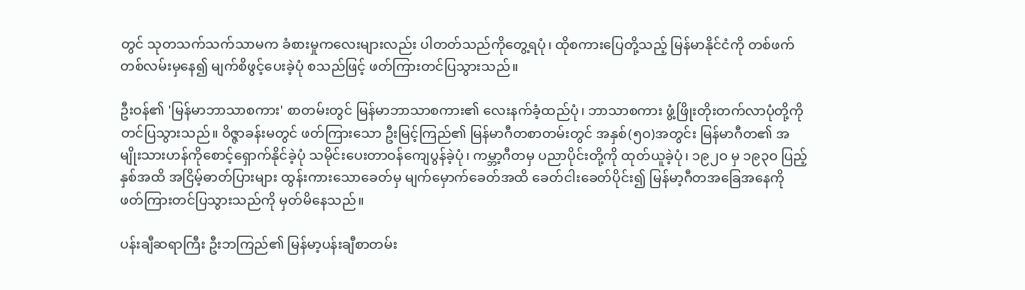တွင် သုတသက်သက်သာမက ခံစားမှုကလေးများလည်း ပါတတ်သည်ကိုတွေ့ရပုံ၊ ထိုစကားပြေတို့သည့် မြန်မာနိုင်ငံကို တစ်ဖက်တစ်လမ်းမှနေ၍ မျက်စိဖွင့်ပေးခဲ့ပုံ စသည်ဖြင့် ဖတ်ကြားတင်ပြသွားသည်။

ဦးဝန်၏ 'မြန်မာဘာသာစကား' စာတမ်းတွင် မြန်မာဘာသာစကား၏ လေးနက်ခံ့ထည်ပုံ၊ ဘာသာစကား ဖွံ့ဖြိုးတိုးတက်လာပုံတို့ကို တင်ပြသွားသည်။ ဝိဇ္ဇာခန်းမတွင် ဖတ်ကြားသော ဦးမြင့်ကြည်၏ မြန်မာဂီတစာတမ်းတွင် အနှစ်(၅ဝ)အတွင်း မြန်မာဂီတ၏ အမျိုးသားဟန်ကိုစောင့်ရှောက်နိုင်ခဲ့ပုံ သမိုင်းပေးတာဝန်ကျေပွန်ခဲ့ပုံ၊ ကမ္ဘာ့ဂီတမှ ပညာပိုင်းတို့ကို ထုတ်ယူခဲ့ပုံ၊ ၁၉၂ဝ မှ ၁၉၃ဝ ပြည့်နှစ်အထိ အငြိမ့်ဓာတ်ပြားများ ထွန်းကားသောခေတ်မှ မျက်မှောက်ခေတ်အထိ ခေတ်ငါးခေတ်ပိုင်း၍ မြန်မာ့ဂီတအခြေအနေကို ဖတ်ကြားတင်ပြသွားသည်ကို မှတ်မိနေသည်။

ပန်းချီဆရာကြီး ဦးဘကြည်၏ မြန်မာ့ပန်းချီစာတမ်း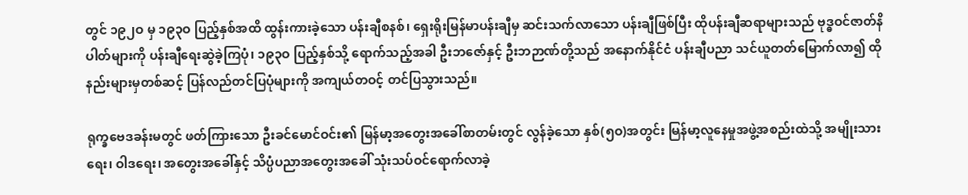တွင် ၁၉၂ဝ မှ ၁၉၃ဝ ပြည့်နှစ်အထိ ထွန်းကားခဲ့သော ပန်းချီစနစ်၊ ရှေးရိုးမြန်မာပန်းချီမှ ဆင်းသက်လာသော ပန်းချီဖြစ်ပြီး ထိုပန်းချီဆရာများသည် ဗုဒ္ဓဝင်ဇာတ်နိပါတ်များကို ပန်းချီရေးဆွဲခဲ့ကြပုံ၊ ၁၉၃ဝ ပြည့်နှစ်သို့ ရောက်သည့်အခါ ဦးဘဇော်နှင့် ဦးဘဉာဏ်တို့သည် အနောက်နိုင်ငံ ပန်းချီပညာ သင်ယူတတ်မြောက်လာ၍ ထိုနည်းများမှတစ်ဆင့် ပြန်လည်တင်ပြပုံများကို အကျယ်တဝင့် တင်ပြသွားသည်။

ရုက္ခဗေဒခန်းမတွင် ဖတ်ကြားသော ဦးခင်မောင်ဝင်း၏ မြန်မာ့အတွေးအခေါ်စာတမ်းတွင် လွန်ခဲ့သော နှစ်(၅ဝ)အတွင်း မြန်မာ့လူနေမှုအဖွဲ့အစည်းထဲသို့ အမျိုးသားရေး၊ ဝါဒရေး၊ အတွေးအခေါ်နှင့် သိပ္ပံပညာအတွေးအခေါ် သုံးသပ်ဝင်ရောက်လာခဲ့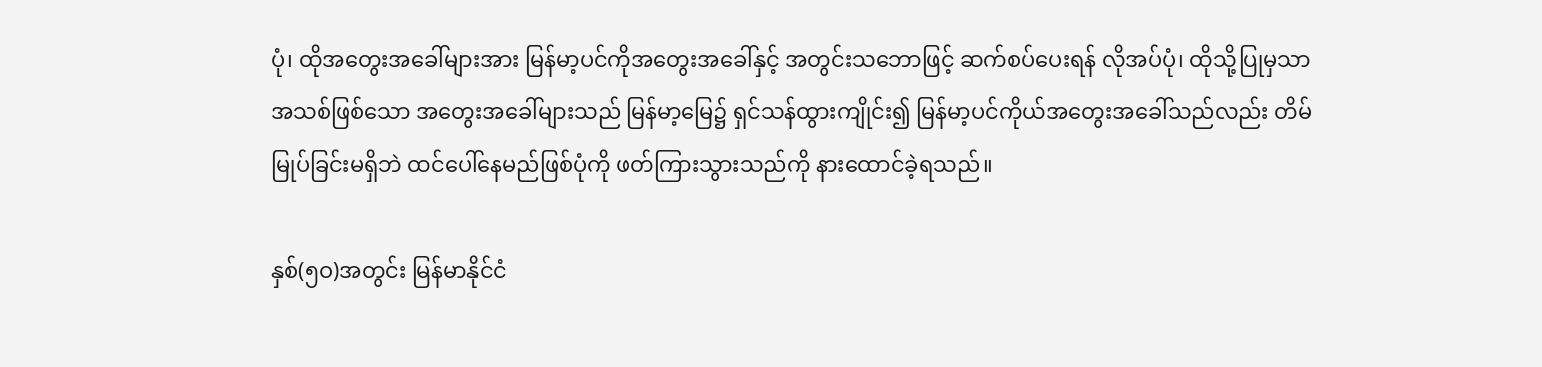ပုံ၊ ထိုအတွေးအခေါ်များအား မြန်မာ့ပင်ကိုအတွေးအခေါ်နှင့် အတွင်းသဘောဖြင့် ဆက်စပ်ပေးရန် လိုအပ်ပုံ၊ ထိုသို့ပြုမှသာ အသစ်ဖြစ်သော အတွေးအခေါ်များသည် မြန်မာ့မြေ၌ ရှင်သန်ထွားကျိုင်း၍ မြန်မာ့ပင်ကိုယ်အတွေးအခေါ်သည်လည်း တိမ်မြုပ်ခြင်းမရှိဘဲ ထင်ပေါ်နေမည်ဖြစ်ပုံကို ဖတ်ကြားသွားသည်ကို နားထောင်ခဲ့ရသည်။

နှစ်(၅ဝ)အတွင်း မြန်မာနိုင်ငံ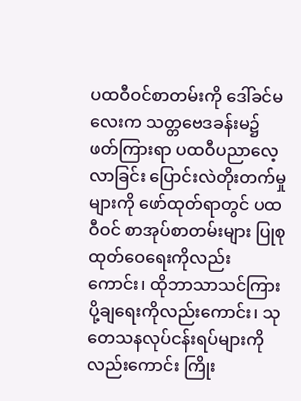ပထဝီဝင်စာတမ်းကို ဒေါ်ခင်မလေးက သတ္တဗေဒခန်းမ၌ ဖတ်ကြားရာ ပထဝီပညာလေ့လာခြင်း ပြောင်းလဲတိုးတက်မှုများကို ဖော်ထုတ်ရာတွင် ပထဝီဝင် စာအုပ်စာတမ်းများ ပြုစုထုတ်ဝေရေးကိုလည်းကောင်း၊ ထိုဘာသာသင်ကြားပို့ချရေးကိုလည်းကောင်း၊ သုတေသနလုပ်ငန်းရပ်များကိုလည်းကောင်း ကြိုး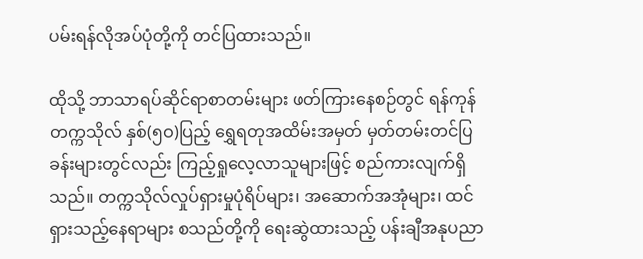ပမ်းရန်လိုအပ်ပုံတို့ကို တင်ပြထားသည်။

ထိုသို့ ဘာသာရပ်ဆိုင်ရာစာတမ်းများ ဖတ်ကြားနေစဉ်တွင် ရန်ကုန်တက္ကသိုလ် နှစ်(၅ဝ)ပြည့် ရွှေရတုအထိမ်းအမှတ် မှတ်တမ်းတင်ပြခန်းများတွင်လည်း ကြည့်ရှုလေ့လာသူများဖြင့် စည်ကားလျက်ရှိသည်။ တက္ကသိုလ်လှုပ်ရှားမှုပုံရိပ်များ၊ အဆောက်အအုံများ၊ ထင်ရှားသည့်နေရာများ စသည်တို့ကို ရေးဆွဲထားသည့် ပန်းချီအနုပညာ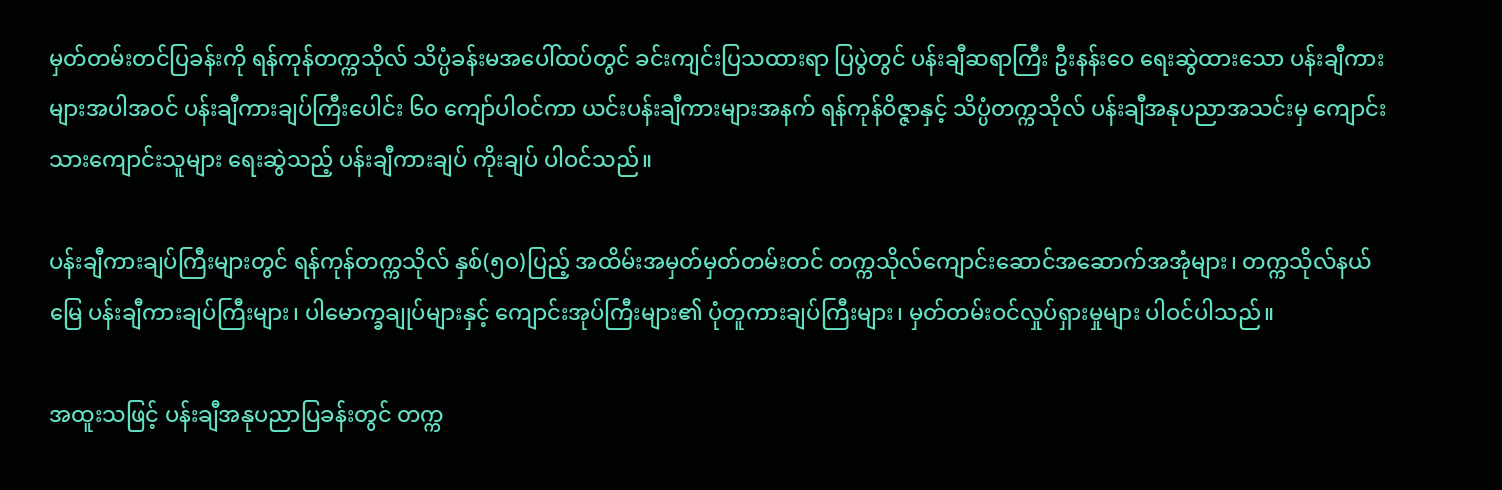မှတ်တမ်းတင်ပြခန်းကို ရန်ကုန်တက္ကသိုလ် သိပ္ပံခန်းမအပေါ်ထပ်တွင် ခင်းကျင်းပြသထားရာ ပြပွဲတွင် ပန်းချီဆရာကြီး ဦးနန်းဝေ ရေးဆွဲထားသော ပန်းချီကားများအပါအဝင် ပန်းချီကားချပ်ကြီးပေါင်း ၆ဝ ကျော်ပါဝင်ကာ ယင်းပန်းချီကားများအနက် ရန်ကုန်ဝိဇ္ဇာနှင့် သိပ္ပံတက္ကသိုလ် ပန်းချီအနုပညာအသင်းမှ ကျောင်းသားကျောင်းသူများ ရေးဆွဲသည့် ပန်းချီကားချပ် ကိုးချပ် ပါဝင်သည်။

ပန်းချီကားချပ်ကြီးများတွင် ရန်ကုန်တက္ကသိုလ် နှစ်(၅ဝ)ပြည့် အထိမ်းအမှတ်မှတ်တမ်းတင် တက္ကသိုလ်ကျောင်းဆောင်အဆောက်အအုံများ၊ တက္ကသိုလ်နယ်မြေ ပန်းချီကားချပ်ကြီးများ၊ ပါမောက္ခချုပ်များနှင့် ကျောင်းအုပ်ကြီးများ၏ ပုံတူကားချပ်ကြီးများ၊ မှတ်တမ်းဝင်လှုပ်ရှားမှုများ ပါဝင်ပါသည်။

အထူးသဖြင့် ပန်းချီအနုပညာပြခန်းတွင် တက္က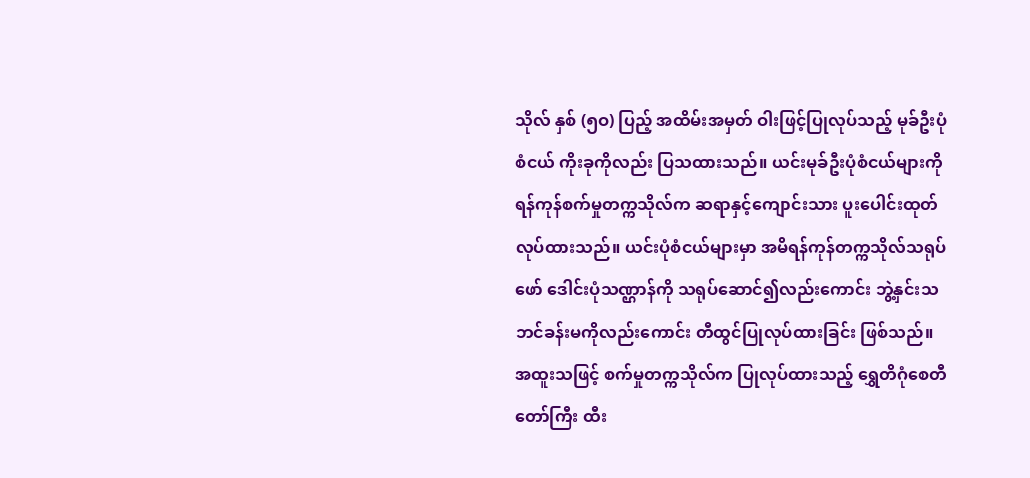သိုလ် နှစ် (၅ဝ) ပြည့် အထိမ်းအမှတ် ဝါးဖြင့်ပြုလုပ်သည့် မုခ်ဦးပုံစံငယ် ကိုးခုကိုလည်း ပြသထားသည်။ ယင်းမုခ်ဦးပုံစံငယ်များကို ရန်ကုန်စက်မှုတက္ကသိုလ်က ဆရာနှင့်ကျောင်းသား ပူးပေါင်းထုတ်လုပ်ထားသည်။ ယင်းပုံစံငယ်များမှာ အမိရန်ကုန်တက္ကသိုလ်သရုပ်ဖော် ဒေါင်းပုံသဏ္ဌာန်ကို သရုပ်ဆောင်၍လည်းကောင်း ဘွဲ့နှင်းသဘင်ခန်းမကိုလည်းကောင်း တီထွင်ပြုလုပ်ထားခြင်း ဖြစ်သည်။ အထူးသဖြင့် စက်မှုတက္ကသိုလ်က ပြုလုပ်ထားသည့် ရွှေတိဂုံစေတီတော်ကြီး ထီး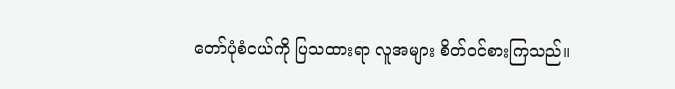တော်ပုံစံငယ်ကို ပြသထားရာ လူအများ စိတ်ဝင်စားကြသည်။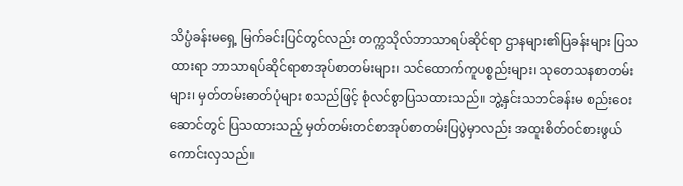သိပ္ပံခန်းမရှေ့ မြက်ခင်းပြင်တွင်လည်း တက္ကသိုလ်ဘာသာရပ်ဆိုင်ရာ ဌာနများ၏ပြခန်းများ ပြသထားရာ ဘာသာရပ်ဆိုင်ရာစာအုပ်စာတမ်းများ၊ သင်ထောက်ကူပစ္စည်းများ၊ သုတေသနစာတမ်းများ၊ မှတ်တမ်းဓာတ်ပုံများ စသည်ဖြင့် စုံလင်စွာပြသထားသည်။ ဘွဲ့နှင်းသဘင်ခန်းမ စည်းဝေးဆောင်တွင် ပြသထားသည့် မှတ်တမ်းတင်စာအုပ်စာတမ်းပြပွဲမှာလည်း အထူးစိတ်ဝင်စားဖွယ် ကောင်းလှသည်။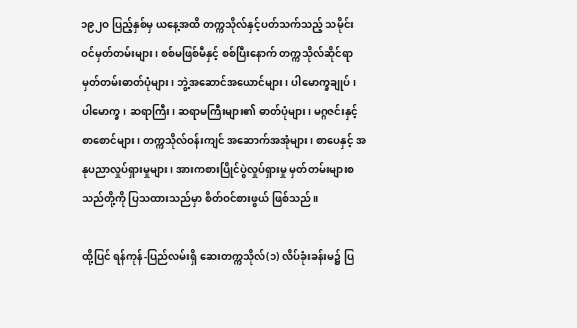၁၉၂ဝ ပြည့်နှစ်မှ ယနေ့အထိ တက္ကသိုလ်နှင့်ပတ်သက်သည့် သမိုင်းဝင်မှတ်တမ်းများ၊ စစ်မဖြစ်မီနှင့် စစ်ပြီးနောက် တက္ကသိုလ်ဆိုင်ရာ မှတ်တမ်းဓာတ်ပုံများ၊ ဘွဲ့အဆောင်အယောင်များ၊ ပါမောက္ခချုပ်၊ ပါမောက္ခ၊ ဆရာကြီး၊ ဆရာမကြီးများ၏ ဓာတ်ပုံများ၊ မဂ္ဂဇင်းနှင့် စာစောင်များ၊ တက္ကသိုလ်ဝန်းကျင် အဆောက်အအုံများ၊ စာပေနှင့် အနုပညာလှုပ်ရှားမှုများ၊ အားကစားပြိုင်ပွဲလှုပ်ရှားမှု မှတ်တမ်းများစသည်တို့ကို ပြသထားသည်မှာ စိတ်ဝင်စားဖွယ် ဖြစ်သည်။

ထို့ပြင် ရန်ကုန်-ပြည်လမ်းရှိ ဆေးတက္ကသိုလ်(၁) လိပ်ခုံးခန်းမ၌ ပြ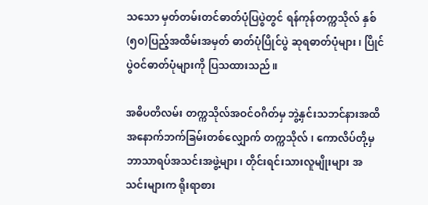သသော မှတ်တမ်းတင်ဓာတ်ပုံပြပွဲတွင် ရန်ကုန်တက္ကသိုလ် နှစ်(၅ဝ)ပြည့်အထိမ်းအမှတ် ဓာတ်ပုံပြိုင်ပွဲ ဆုရဓာတ်ပုံများ၊ ပြိုင်ပွဲဝင်ဓာတ်ပုံများကို ပြသထားသည်။

အဓိပတိလမ်း တက္ကသိုလ်အဝင်ဝဂိတ်မှ ဘွဲ့နှင်းသဘင်နားအထိ အနောက်ဘက်ခြမ်းတစ်လျှောက် တက္ကသိုလ်၊ ကောလိပ်တို့မှ ဘာသာရပ်အသင်းအဖွဲ့များ၊ တိုင်းရင်းသားလူမျိုးများ အသင်းများက ရိုးရာစား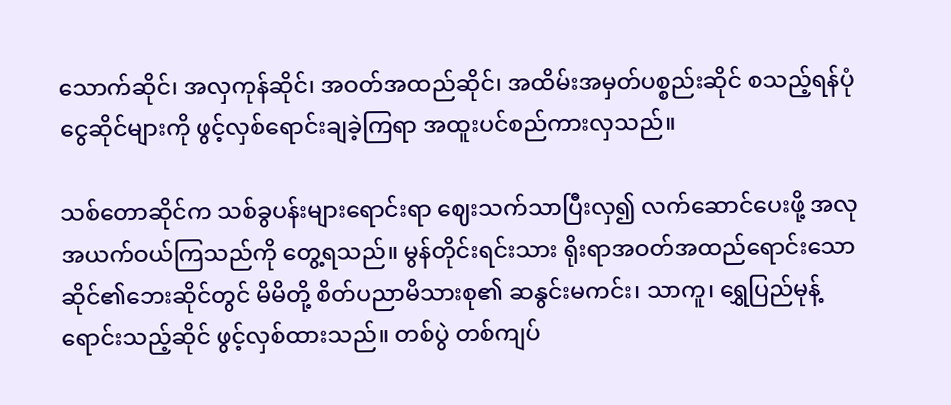သောက်ဆိုင်၊ အလှကုန်ဆိုင်၊ အဝတ်အထည်ဆိုင်၊ အထိမ်းအမှတ်ပစ္စည်းဆိုင် စသည့်ရန်ပုံငွေဆိုင်များကို ဖွင့်လှစ်ရောင်းချခဲ့ကြရာ အထူးပင်စည်ကားလှသည်။

သစ်တောဆိုင်က သစ်ခွပန်းများရောင်းရာ ဈေးသက်သာပြီးလှ၍ လက်ဆောင်ပေးဖို့ အလုအယက်ဝယ်ကြသည်ကို တွေ့ရသည်။ မွန်တိုင်းရင်းသား ရိုးရာအဝတ်အထည်ရောင်းသော ဆိုင်၏ဘေးဆိုင်တွင် မိမိတို့ စိတ်ပညာမိသားစု၏ ဆနွင်းမကင်း၊ သာကူ၊ ရွှေပြည်မုန့်ရောင်းသည့်ဆိုင် ဖွင့်လှစ်ထားသည်။ တစ်ပွဲ တစ်ကျပ်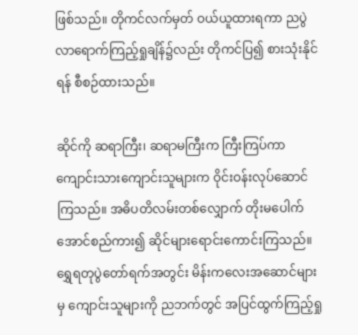ဖြစ်သည်။ တိုကင်လက်မှတ် ဝယ်ယူထားရကာ ညပွဲလာရောက်ကြည့်ရှုချိန်၌လည်း တိုကင်ပြ၍ စားသုံးနိုင်ရန် စီစဉ်ထားသည်။

ဆိုင်ကို ဆရာကြီး၊ ဆရာမကြီးက ကြီးကြပ်ကာ ကျောင်းသားကျောင်းသူများက ဝိုင်းဝန်းလုပ်ဆောင်ကြသည်။ အဓိပတိလမ်းတစ်လျှောက် တိုးမပေါက်အောင်စည်ကား၍ ဆိုင်များရောင်းကောင်းကြသည်။ ရွှေရတုပွဲတော်ရက်အတွင်း မိန်းကလေးအဆောင်များမှ ကျောင်းသူများကို ညဘက်တွင် အပြင်ထွက်ကြည့်ရှု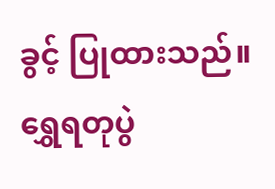ခွင့် ပြုထားသည်။ ရွှေရတုပွဲ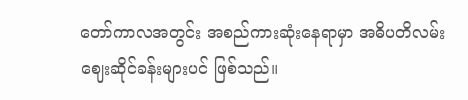တော်ကာလအတွင်း အစည်ကားဆုံးနေရာမှာ အဓိပတိလမ်း ဈေးဆိုင်ခန်းများပင် ဖြစ်သည်။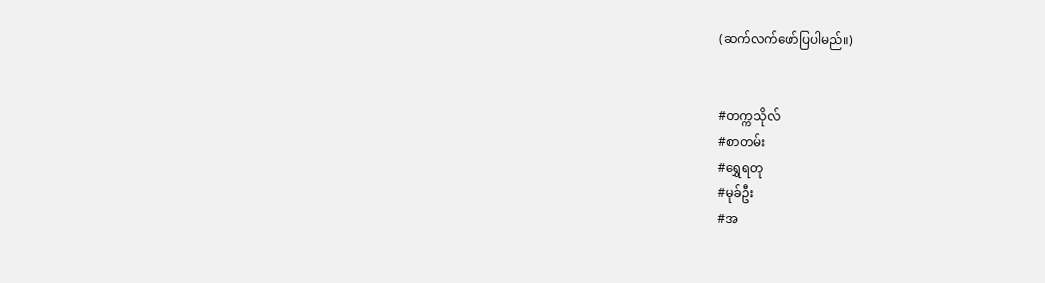(ဆက်လက်ဖော်ပြပါမည်။)


#တက္ကသိုလ်
#စာတမ်း
#ရွှေရတု
#မုခ်ဦး
#အ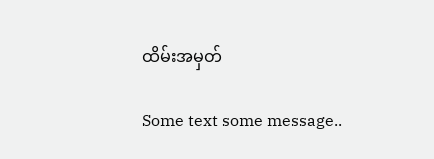ထိမ်းအမှတ်

Some text some message..